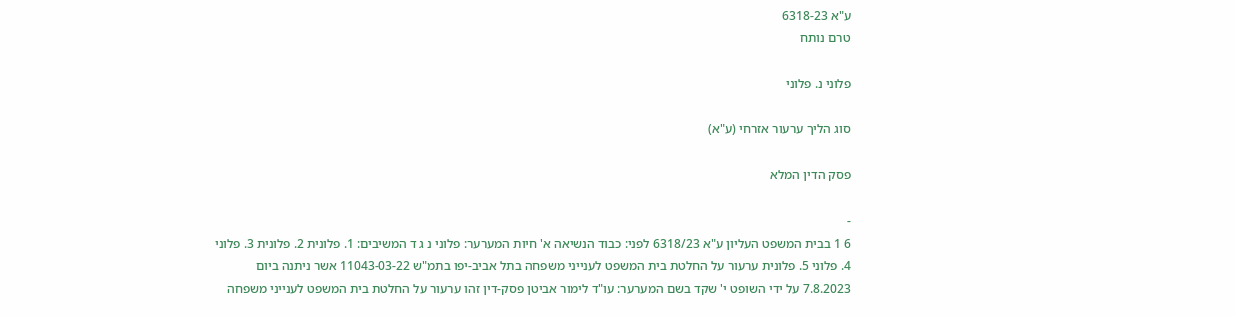ע"א 6318-23
טרם נותח

פלוני נ. פלוני

סוג הליך ערעור אזרחי (ע"א)

פסק הדין המלא

-
6 1 בבית המשפט העליון ע"א 6318/23 לפני: כבוד הנשיאה א' חיות המערער: פלוני נ ג ד המשיבים: 1. פלונית 2. פלונית 3. פלוני 4. פלוני 5. פלונית ערעור על החלטת בית המשפט לענייני משפחה בתל אביב-יפו בתמ"ש 11043-03-22 אשר ניתנה ביום 7.8.2023 על ידי השופט י' שקד בשם המערער: עו"ד לימור אביטן פסק-דין זהו ערעור על החלטת בית המשפט לענייני משפחה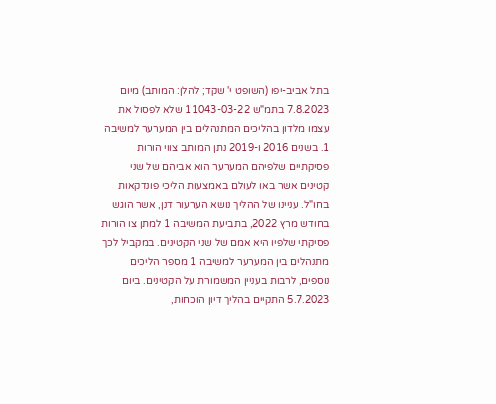בתל אביב-יפו (השופט י' שקד; להלן: המותב) מיום 7.8.2023 בתמ"ש 11043-03-22 שלא לפסול את עצמו מלדון בהליכים המתנהלים בין המערער למשיבה 1. בשנים 2016 ו-2019 נתן המותב צווי הורות פסיקתיים שלפיהם המערער הוא אביהם של שני קטינים אשר באו לעולם באמצעות הליכי פונדקאות בחו"ל. עניינו של ההליך נושא הערעור דנן, אשר הוגש בחודש מרץ 2022, בתביעת המשיבה 1 למתן צו הורות פסיקתי שלפיו היא אמם של שני הקטינים. במקביל לכך מתנהלים בין המערער למשיבה 1 מספר הליכים נוספים, לרבות בעניין המשמורת על הקטינים. ביום 5.7.2023 התקיים בהליך דיון הוכחות,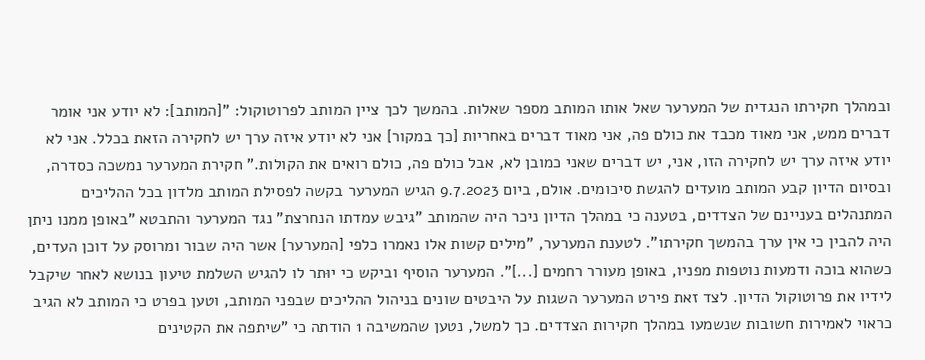ובמהלך חקירתו הנגדית של המערער שאל אותו המותב מספר שאלות. בהמשך לכך ציין המותב לפרוטוקול: "[המותב]: לא יודע אני אומר דברים ממש, אני מאוד מכבד את כולם פה, אני מאוד דברים באחריות [כך במקור] אני לא יודע איזה ערך יש לחקירה הזאת בכלל. אני לא יודע איזה ערך יש לחקירה הזו, אני, יש דברים שאני כמובן לא, אבל כולם פה, כולם רואים את הקולות." חקירת המערער נמשכה כסדרה, ובסיום הדיון קבע המותב מועדים להגשת סיכומים. אולם, ביום 9.7.2023 הגיש המערער בקשה לפסילת המותב מלדון בכל ההליכים המתנהלים בעניינם של הצדדים, בטענה כי במהלך הדיון ניכר היה שהמותב "גיבש עמדתו הנחרצת" נגד המערער והתבטא "באופן ממנו ניתן היה להבין כי אין ערך בהמשך חקירתו". לטענת המערער, "מילים קשות אלו נאמרו כלפי [המערער] אשר היה שבור ומרוסק על דוכן העדים, כשהוא בוכה ודמעות נוטפות מפניו, באופן מעורר רחמים [...]". המערער הוסיף וביקש כי יוּתר לו להגיש השלמת טיעון בנושא לאחר שיקבל לידיו את פרוטוקול הדיון. לצד זאת פירט המערער השגות על היבטים שונים בניהול ההליכים שבפני המותב, וטען בפרט כי המותב לא הגיב כראוי לאמירות חשובות שנשמעו במהלך חקירות הצדדים. כך למשל, נטען שהמשיבה 1 הודתה כי "שיתפה את הקטינים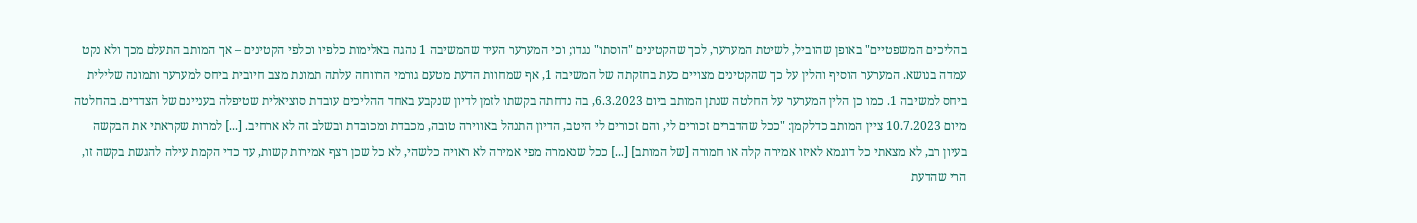בהליכים המשפטיים" באופן שהוביל, לשיטת המערער, לכך שהקטינים "הוסתו" נגדו; וכי המערער העיד שהמשיבה 1 נהגה באלימות כלפיו וכלפי הקטינים – אך המותב התעלם מכך ולא נקט עמדה בנושא. המערער הוסיף והלין על כך שהקטינים מצויים כעת בחזקתה של המשיבה 1, אף שמחוות הדעת מטעם גורמי הרווחה עלתה תמונת מצב חיובית ביחס למערער ותמונה שלילית ביחס למשיבה 1. כמו כן הלין המערער על החלטה שנתן המותב ביום 6.3.2023, בה נדחתה בקשתו לזמן לדיון שנקבע באחד ההליכים עובדת סוציאלית שטיפלה בעניינם של הצדדים. בהחלטה מיום 10.7.2023 ציין המותב כדלקמן: "ככל שהדברים זכורים לי, והם זכורים לי היטב, הדיון התנהל באווירה טובה, מכבדת ומכובדת ובשלב זה לא ארחיב. [...] למרות שקראתי את הבקשה בעיון רב, לא מצאתי כל דוגמא לאיזו אמירה קלה או חמורה [של המותב] [...] ככל שנאמרה מפי אמירה לא ראויה כלשהי, לא כל שכן רצף אמירות קשות, עד כדי הקמת עילה להגשת בקשה זו, הרי שהדעת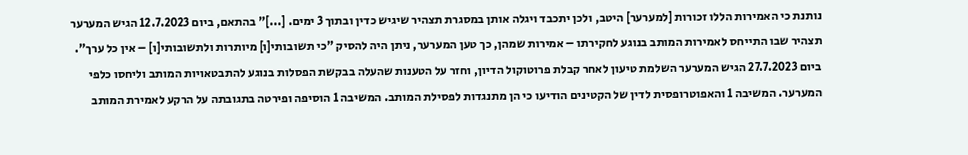נותנת כי האמירות הללו זכורות [למערער] היטב, ולכן יתכבד ויגלה אותן במסגרת תצהיר שיגיש כדין ובתוך 3 ימים. [...]" בהתאם, ביום 12.7.2023 הגיש המערער תצהיר שבו התייחס לאמירות המותב בנוגע לחקירתו – אמירות שמהן, כך טען המערער, ניתן היה להסיק "כי תשובותי[ו] מיותרות ולתשובותי[ו] – אין כל ערך". ביום 27.7.2023 הגיש המערער השלמת טיעון לאחר קבלת פרוטוקול הדיון, וחזר על הטענות שהעלה בבקשת הפסלות בנוגע להתבטאויות המותב וליחסו כלפי המערער. המשיבה 1 והאפוטרופסית לדין של הקטינים הודיעו כי הן מתנגדות לפסילת המותב. המשיבה 1 הוסיפה ופירטה בתגובתה על הרקע לאמירת המותב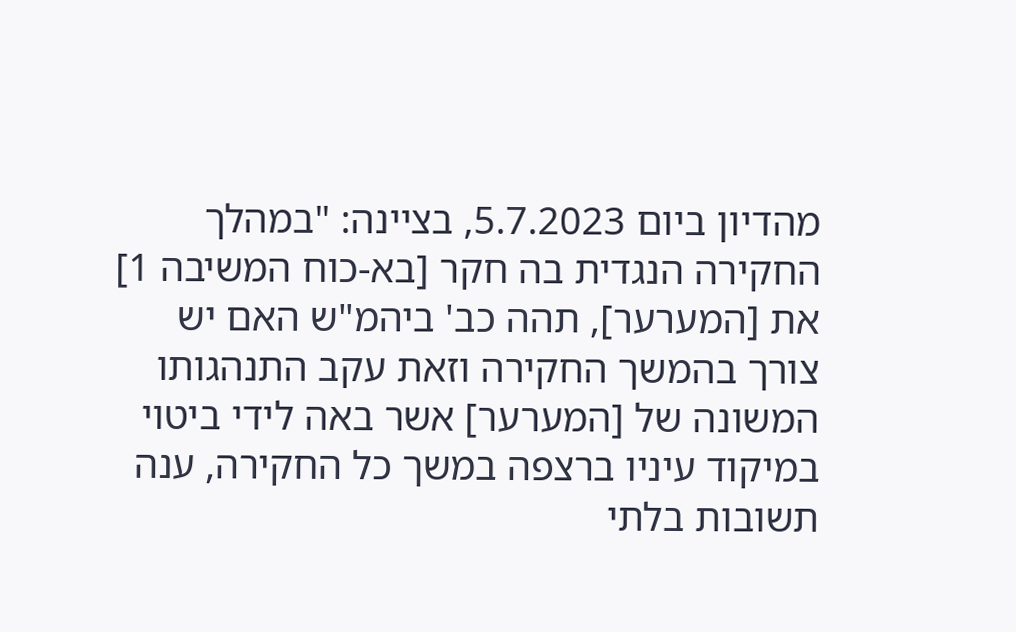מהדיון ביום 5.7.2023, בציינה: "במהלך החקירה הנגדית בה חקר [בא-כוח המשיבה 1] את [המערער], תהה כב' ביהמ"ש האם יש צורך בהמשך החקירה וזאת עקב התנהגותו המשונה של [המערער] אשר באה לידי ביטוי במיקוד עיניו ברצפה במשך כל החקירה, ענה תשובות בלתי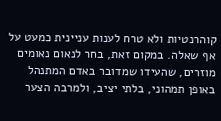קוהרנטיות ולא טרח לענות עניינית כמעט על אף שאלה. במקום זאת, בחר לנאום נאומים מוזרים, שהעידו שמדובר באדם המתנהל באופן תמהוני, בלתי יציב, ולמרבה הצער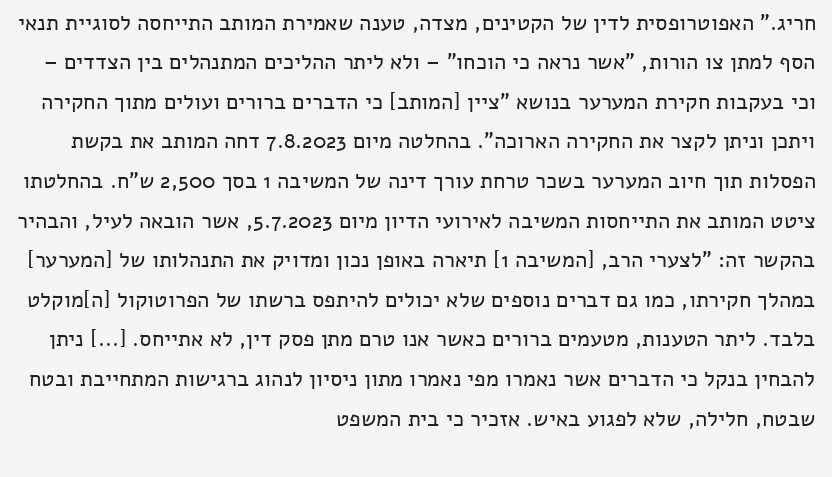חריג." האפוטרופסית לדין של הקטינים, מצדה, טענה שאמירת המותב התייחסה לסוגיית תנאי הסף למתן צו הורות, "אשר נראה כי הוכחו" – ולא ליתר ההליכים המתנהלים בין הצדדים – וכי בעקבות חקירת המערער בנושא "ציין [המותב] כי הדברים ברורים ועולים מתוך החקירה ויתכן וניתן לקצר את החקירה הארוכה". בהחלטה מיום 7.8.2023 דחה המותב את בקשת הפסלות תוך חיוב המערער בשכר טרחת עורך דינה של המשיבה 1 בסך 2,500 ש"ח. בהחלטתו ציטט המותב את התייחסות המשיבה לאירועי הדיון מיום 5.7.2023, אשר הובאה לעיל, והבהיר בהקשר זה: "לצערי הרב, [המשיבה 1] תיארה באופן נכון ומדויק את התנהלותו של [המערער] במהלך חקירתו, כמו גם דברים נוספים שלא יכולים להיתפס ברשתו של הפרוטוקול [ה]מוקלט בלבד. ליתר הטענות, מטעמים ברורים כאשר אנו טרם מתן פסק דין, לא אתייחס. [...] ניתן להבחין בנקל כי הדברים אשר נאמרו מפי נאמרו מתון ניסיון לנהוג ברגישות המתחייבת ובטח שבטח, חלילה, שלא לפגוע באיש. אזכיר כי בית המשפט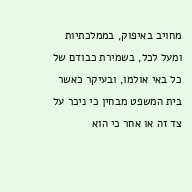מחויב באיפוק, בממלכתיות ומעל לכל, בשמירת כבודם של כל באי אולמו, ובעיקר כאשר בית המשפט מבחין כי ניכר על צד זה או אחר כי הוא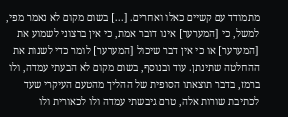מתמודד עם קשיים כאלו ואחרים. [...] בשום מקום לא נאמר מפי, למשל, כי [המערער] אינו דובר אמת, כי אין ברצוני לשמוע את [המערער] או כי אין דבר שיכול [המערער] לומר כדי לשנות את ההחלטה שתינתן. עוד ובנוסף, בשום מקום לא הבעתי עמדה, ולו ברמז, בדבר תוצאתו הסופית של ההליך מהטעם העיקרי שעד לכתיבת שורות אלה, טרם גיבשתי עמדה ולו לכאורית ולו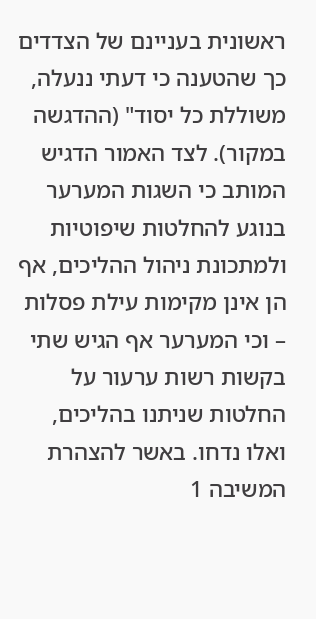ראשונית בעניינם של הצדדים כך שהטענה כי דעתי ננעלה, משוללת כל יסוד" (ההדגשה במקור). לצד האמור הדגיש המותב כי השגות המערער בנוגע להחלטות שיפוטיות ולמתכונת ניהול ההליכים, אף הן אינן מקימות עילת פסלות – וכי המערער אף הגיש שתי בקשות רשות ערעור על החלטות שניתנו בהליכים, ואלו נדחו. באשר להצהרת המשיבה 1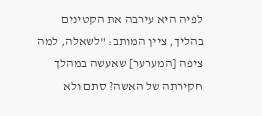לפיה היא עירבה את הקטינים בהליך, ציין המותב: "לשאלה, למה ציפה [המערער] שאעשה במהלך חקירתה של האשה? סתם ולא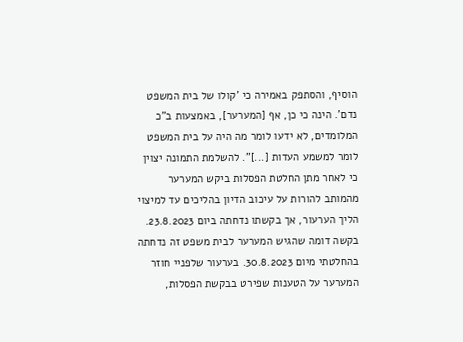הוסיף, והסתפק באמירה כי 'קולו של בית המשפט נדם'. הינה כי כן, אף [המערער], באמצעות ב"כ המלומדים, לא ידעו לומר מה היה על בית המשפט לומר למשמע העדות [...]". להשלמת התמונה יצוין כי לאחר מתן החלטת הפסלות ביקש המערער מהמותב להורות על עיכוב הדיון בהליכים עד למיצוי הליך הערעור, אך בקשתו נדחתה ביום 23.8.2023. בקשה דומה שהגיש המערער לבית משפט זה נדחתה בהחלטתי מיום 30.8.2023. בערעור שלפניי חוזר המערער על הטענות שפירט בבקשת הפסלות,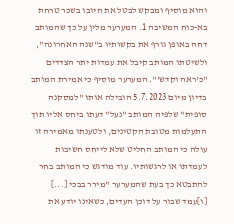והוא מוסיף ומבקש לבטל את חיובו בשכר טרחת בא-כוח המשיבה 1. המערער מלין על כך שהמותב דחה באופן גורף את בקשותיו ב"שנה האחרונה", ולשיטתו המותב קיבל את עמדות יתר הצדדים "כ'ראה וקדש'". המערער מוסיף כי אמירת המותב בדיון מיום 5.7.2023 הובילה אותו "למסקנה סופית" שלפיה המותב "נעל" דעתו ביחס אליו תוך התעלמות מטובת הקטינים, ולטענתו מאמירה זו עולה כי המותב החליט שלא לייחס חשיבות לעמדתו או לרגשותיו. עוד מודגש כי המותב בחר להתבטא כך בעת שהמערער "מירר בבכי [...] [ו]עמד שבור על דוכן העדים, כשאינו יודע את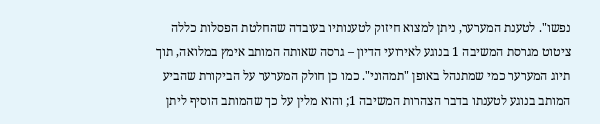נפשו". לטענת המערער, ניתן למצוא חיזוק לטענותיו בעובדה שהחלטת הפסלות כללה ציטוט מגרסת המשיבה 1 בנוגע לאירועי הדיון – גרסה שאותה המותב אימץ במלואה, תוך תיוג המערער כמי שמתנהל באופן "תמהוני". כמו כן חולק המערער על הביקורת שהביע המותב בנוגע לטענתו בדבר הצהרות המשיבה 1; והוא מלין על כך שהמותב הוסיף ליתן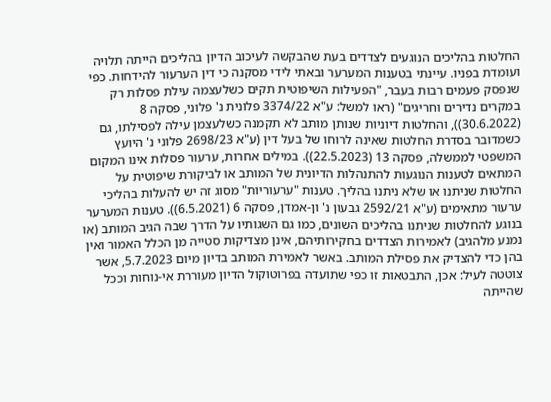החלטות בהליכים הנוגעים לצדדים בעת שהבקשה לעיכוב הדיון בהליכים הייתה תלויה ועומדת בפניו. עיינתי בטענות המערער ובאתי לידי מסקנה כי דין הערעור להידחות. כפי שנפסק פעמים רבות בעבר, "הפעילות השיפוטית תקים כשלעצמה עילת פסלות רק במקרים נדירים וחריגים" (ראו למשל: ע"א 3374/22 פלונית נ' פלוני, פסקה 8 (30.6.2022)), והחלטות דיוניות שנותן מותב לא תקמנה כשלעצמן עילה לפסילתו, גם כשמדובר בסדרת החלטות שאינה לרוחו של בעל דין (ע"א 2698/23 פלוני נ' היועץ המשפטי לממשלה, פסקה 13 (22.5.2023)). במילים אחרות, ערעור פסלות אינו המקום המתאים לטענות הנוגעות להתנהלות הדיונית של המותב או לביקורת שיפוטית על החלטות שניתנו או שלא ניתנו בהליך. טענות "ערעוריות" מסוג זה יש להעלות בהליכי ערעור מתאימים (ע"א 2592/21 גבעון נ' ון-אמדן, פסקה 6 (6.5.2021)). טענות המערער בנוגע להחלטות שניתנו בהליכים השונים, כמו גם השגותיו על הדרך שבה הגיב המותב (או נמנע מלהגיב) לאמירות הצדדים בחקירותיהם, אינן מצדיקות סטייה מן הכלל האמור ואין בהן כדי להצדיק את פסילת המותב. באשר לאמירת המותב בדיון מיום 5.7.2023, אשר צוטטה לעיל: אכן, התבטאות זו כפי שתועדה בפרוטוקול הדיון מעוררת אי-נוחות וככל שהייתה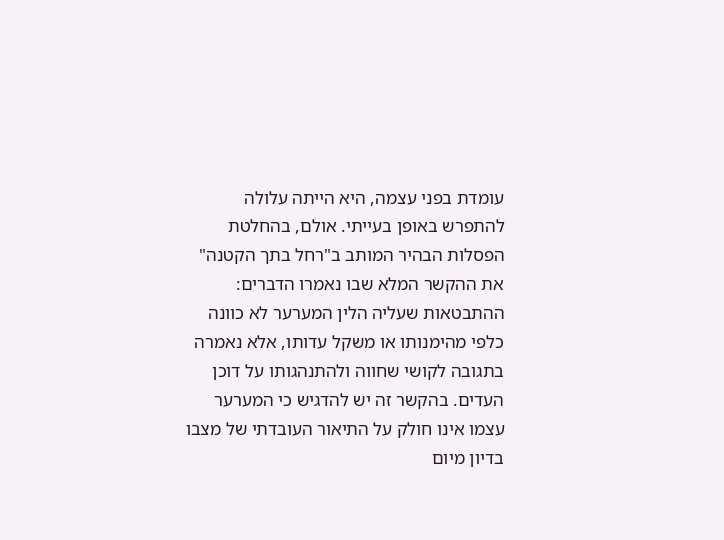עומדת בפני עצמה, היא הייתה עלולה להתפרש באופן בעייתי. אולם, בהחלטת הפסלות הבהיר המותב ב"רחל בתך הקטנה" את ההקשר המלא שבו נאמרו הדברים: ההתבטאות שעליה הלין המערער לא כוונה כלפי מהימנותו או משקל עדותו, אלא נאמרה בתגובה לקושי שחווה ולהתנהגותו על דוכן העדים. בהקשר זה יש להדגיש כי המערער עצמו אינו חולק על התיאור העובדתי של מצבו בדיון מיום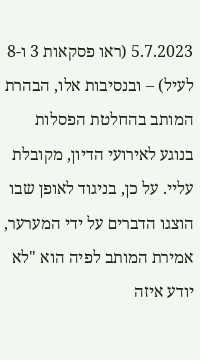5.7.2023 (ראו פסקאות 3 ו-8 לעיל) – ובנסיבות אלו, הבהרת המותב בהחלטת הפסלות בנוגע לאירועי הדיון, מקובלת עליי. על כן, בניגוד לאופן שבו הוצגו הדברים על ידי המערער, אמירת המותב לפיה הוא "לא יודע איזה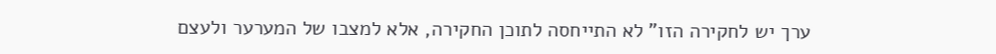ערך יש לחקירה הזו" לא התייחסה לתוכן החקירה, אלא למצבו של המערער ולעצם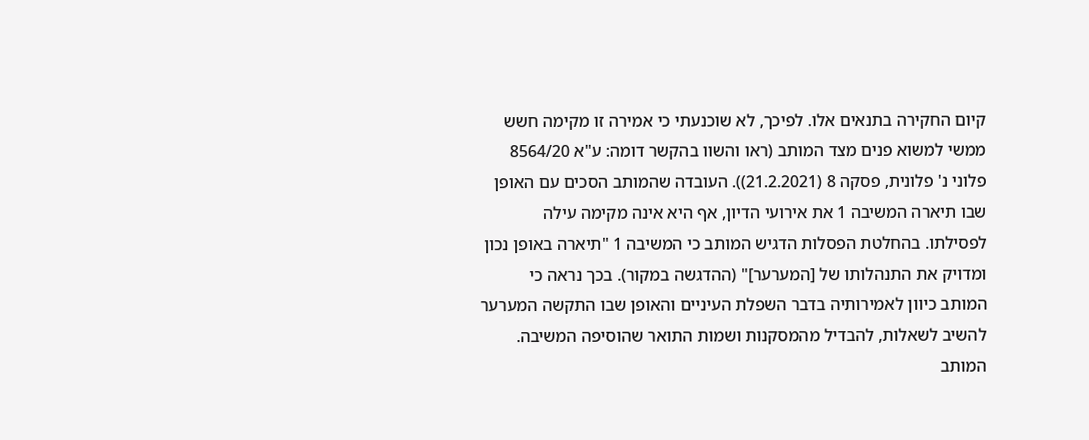קיום החקירה בתנאים אלו. לפיכך, לא שוכנעתי כי אמירה זו מקימה חשש ממשי למשוא פנים מצד המותב (ראו והשוו בהקשר דומה: ע"א 8564/20 פלוני נ' פלונית, פסקה 8 (21.2.2021)). העובדה שהמותב הסכים עם האופן שבו תיארה המשיבה 1 את אירועי הדיון, אף היא אינה מקימה עילה לפסילתו. בהחלטת הפסלות הדגיש המותב כי המשיבה 1 "תיארה באופן נכון ומדויק את התנהלותו של [המערער]" (ההדגשה במקור). בכך נראה כי המותב כיוון לאמירותיה בדבר השפלת העיניים והאופן שבו התקשה המערער להשיב לשאלות, להבדיל מהמסקנות ושמות התואר שהוסיפה המשיבה. המותב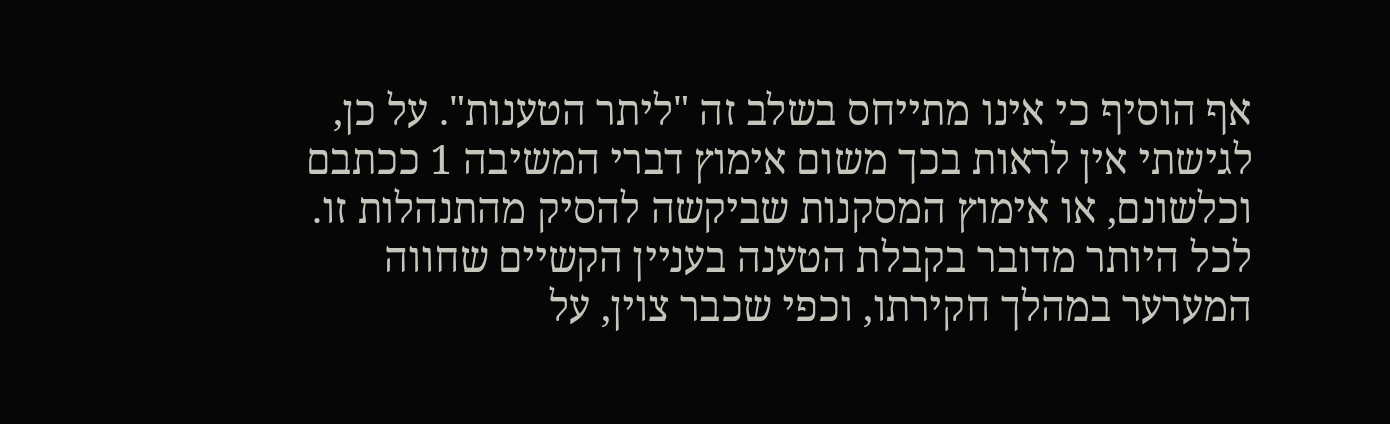אף הוסיף כי אינו מתייחס בשלב זה "ליתר הטענות". על כן, לגישתי אין לראות בכך משום אימוץ דברי המשיבה 1 ככתבם וכלשונם, או אימוץ המסקנות שביקשה להסיק מהתנהלות זו. לכל היותר מדובר בקבלת הטענה בעניין הקשיים שחווה המערער במהלך חקירתו, וכפי שכבר צוין, על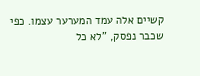קשיים אלה עמד המערער עצמו. כפי שכבר נפסק, "לא כל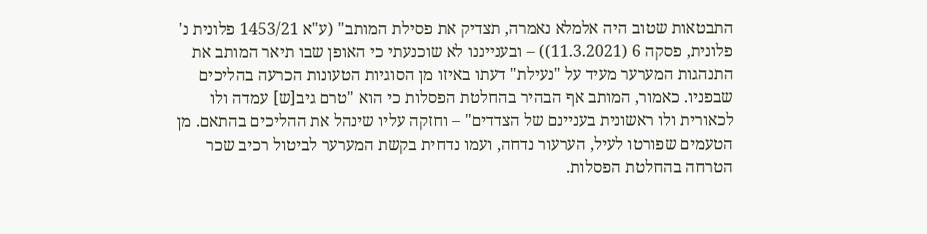התבטאות שטוב היה אלמלא נאמרה, תצדיק את פסילת המותב" (ע"א 1453/21 פלונית נ' פלונית, פסקה 6 (11.3.2021)) – ובענייננו לא שוכנעתי כי האופן שבו תיאר המותב את התנהגות המערער מעיד על "נעילת" דעתו באיזו מן הסוגיות הטעונות הכרעה בהליכים שבפניו. כאמור, המותב אף הבהיר בהחלטת הפסלות כי הוא "טרם גיב[ש] עמדה ולו לכאורית ולו ראשונית בעניינם של הצדדים" – וחזקה עליו שינהל את ההליכים בהתאם. מן הטעמים שפורטו לעיל, הערעור נדחה, ועמו נדחית בקשת המערער לביטול רכיב שכר הטרחה בהחלטת הפסלות.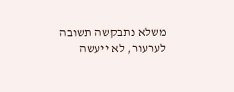משלא נתבקשה תשובה לערעור, לא ייעשה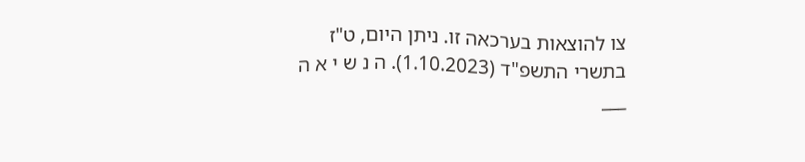צו להוצאות בערכאה זו. ניתן היום, ט"ז בתשרי התשפ"ד (1.10.2023). ה נ ש י א ה ___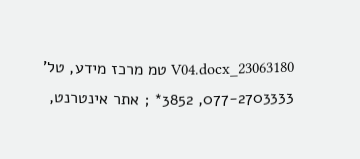23063180_V04.docx טמ מרכז מידע, טל' 077-2703333, 3852* ; אתר אינטרנט,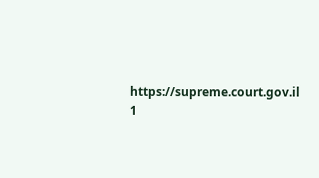https://supreme.court.gov.il 1